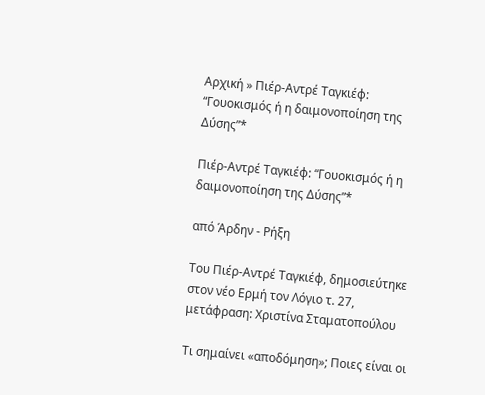Αρχική » Πιέρ-Αντρέ Ταγκιέφ: “Γουοκισμός ή η δαιμονοποίηση της Δύσης”*

Πιέρ-Αντρέ Ταγκιέφ: “Γουοκισμός ή η δαιμονοποίηση της Δύσης”*

από Άρδην - Ρήξη

Του Πιέρ-Αντρέ Ταγκιέφ, δημοσιεύτηκε στον νέο Ερμή τον Λόγιο τ. 27, μετάφραση: Χριστίνα Σταματοπούλου

Τι σημαίνει «αποδόμηση»; Ποιες είναι οι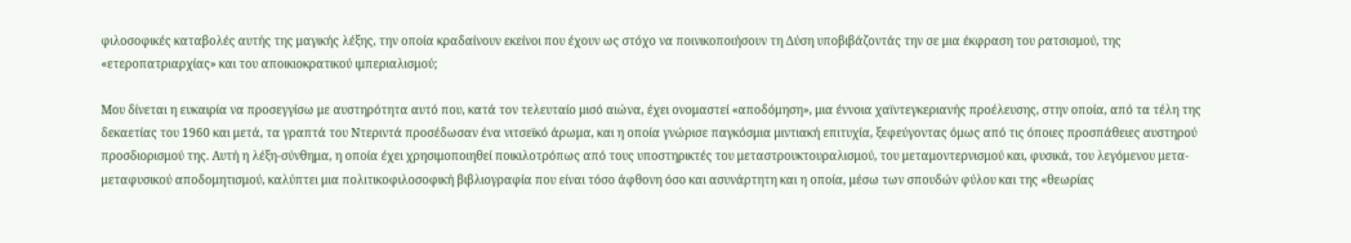φιλοσοφικές καταβολές αυτής της μαγικής λέξης, την οποία κραδαίνουν εκείνοι που έχουν ως στόχο να ποινικοποιήσουν τη Δύση υποβιβάζοντάς την σε μια έκφραση του ρατσισμού, της «ετεροπατριαρχίας» και του αποικιοκρατικού ιμπεριαλισμού;

Μου δίνεται η ευκαιρία να προσεγγίσω με αυστηρότητα αυτό που, κατά τον τελευταίο μισό αιώνα, έχει ονομαστεί «αποδόμηση», μια έννοια χαϊντεγκεριανής προέλευσης, στην οποία, από τα τέλη της δεκαετίας του 1960 και μετά, τα γραπτά του Ντεριντά προσέδωσαν ένα νιτσεϊκό άρωμα, και η οποία γνώρισε παγκόσμια μιντιακή επιτυχία, ξεφεύγοντας όμως από τις όποιες προσπάθειες αυστηρού προσδιορισμού της. Αυτή η λέξη-σύνθημα, η οποία έχει χρησιμοποιηθεί ποικιλοτρόπως από τους υποστηρικτές του μεταστρουκτουραλισμού, του μεταμοντερνισμού και, φυσικά, του λεγόμενου μετα-μεταφυσικού αποδομητισμού, καλύπτει μια πολιτικοφιλοσοφική βιβλιογραφία που είναι τόσο άφθονη όσο και ασυνάρτητη και η οποία, μέσω των σπουδών φύλου και της «θεωρίας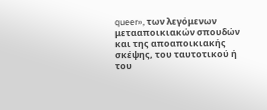queer», των λεγόμενων μετααποικιακών σπουδών και της αποαποικιακής σκέψης, του ταυτοτικού ή του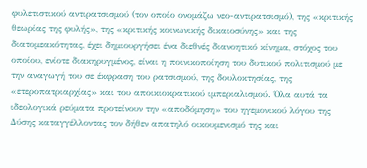φυλετιστικού αντιρατσισμού (τον οποίο ονομάζω νεο-αντιρατσισμό), της «κριτικής θεωρίας της φυλής», της «κριτικής κοινωνικής δικαιοσύνης» και της διατομεακότητας, έχει δημιουργήσει ένα διεθνές διανοητικό κίνημα, στόχος του οποίου, ενίοτε διακηρυγμένος, είναι η ποινικοποίηση του δυτικού πολιτισμού με την αναγωγή του σε έκφραση του ρατσισμού, της δουλοκτησίας, της «ετεροπατριαρχίας» και του αποικιοκρατικού ιμπεριαλισμού. Όλα αυτά τα ιδεολογικά ρεύματα προτείνουν την «αποδόμηση» του ηγεμονικού λόγου της Δύσης καταγγέλλοντας τον δήθεν απατηλό οικουμενισμό της και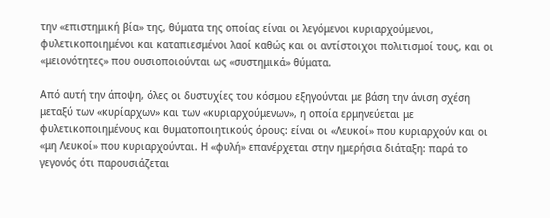την «επιστημική βία» της, θύματα της οποίας είναι οι λεγόμενοι κυριαρχούμενοι, φυλετικοποιημένοι και καταπιεσμένοι λαοί καθώς και οι αντίστοιχοι πολιτισμοί τους, και οι «μειονότητες» που ουσιοποιούνται ως «συστημικά» θύματα.

Από αυτή την άποψη, όλες οι δυστυχίες του κόσμου εξηγούνται με βάση την άνιση σχέση μεταξύ των «κυρίαρχων» και των «κυριαρχούμενων», η οποία ερμηνεύεται με φυλετικοποιημένους και θυματοποιητικούς όρους: είναι οι «Λευκοί» που κυριαρχούν και οι «μη Λευκοί» που κυριαρχούνται. Η «φυλή» επανέρχεται στην ημερήσια διάταξη: παρά το γεγονός ότι παρουσιάζεται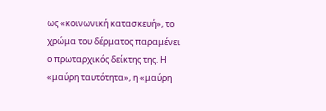ως «κοινωνική κατασκευή», το χρώμα του δέρματος παραμένει ο πρωταρχικός δείκτης της. Η «μαύρη ταυτότητα», η «μαύρη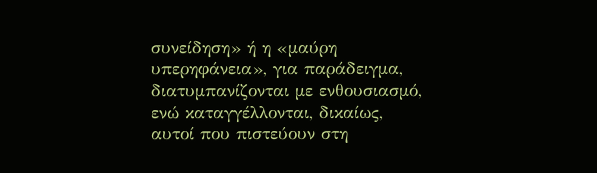συνείδηση» ή η «μαύρη υπερηφάνεια», για παράδειγμα, διατυμπανίζονται με ενθουσιασμό, ενώ καταγγέλλονται, δικαίως, αυτοί που πιστεύουν στη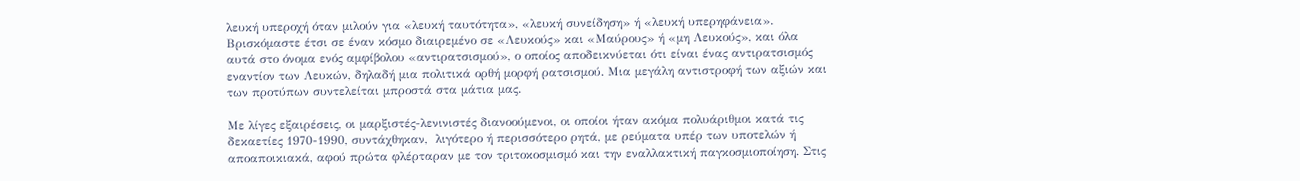λευκή υπεροχή όταν μιλούν για «λευκή ταυτότητα», «λευκή συνείδηση» ή «λευκή υπερηφάνεια». Βρισκόμαστε έτσι σε έναν κόσμο διαιρεμένο σε «Λευκούς» και «Μαύρους» ή «μη Λευκούς», και όλα αυτά στο όνομα ενός αμφίβολου «αντιρατσισμού», ο οποίος αποδεικνύεται ότι είναι ένας αντιρατσισμός εναντίον των Λευκών, δηλαδή μια πολιτικά ορθή μορφή ρατσισμού. Μια μεγάλη αντιστροφή των αξιών και των προτύπων συντελείται μπροστά στα μάτια μας.

Με λίγες εξαιρέσεις, οι μαρξιστές-λενινιστές διανοούμενοι, οι οποίοι ήταν ακόμα πολυάριθμοι κατά τις δεκαετίες 1970-1990, συντάχθηκαν,  λιγότερο ή περισσότερο ρητά, με ρεύματα υπέρ των υποτελών ή αποαποικιακά, αφού πρώτα φλέρταραν με τον τριτοκοσμισμό και την εναλλακτική παγκοσμιοποίηση. Στις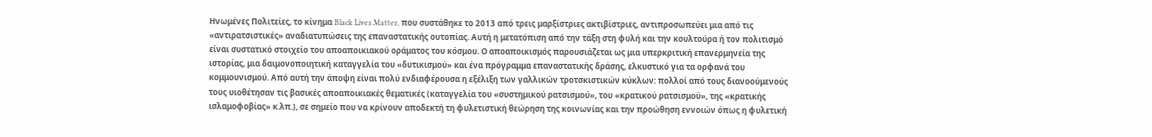Ηνωμένες Πολιτείες, το κίνημα Black Lives Matter, που συστάθηκε το 2013 από τρεις μαρξίστριες ακτιβίστριες, αντιπροσωπεύει μια από τις «αντιρατσιστικές» αναδιατυπώσεις της επαναστατικής ουτοπίας. Αυτή η μετατόπιση από την τάξη στη φυλή και την κουλτούρα ή τον πολιτισμό είναι συστατικό στοιχείο του αποαποικιακού οράματος του κόσμου. Ο αποαποικισμός παρουσιάζεται ως μια υπερκριτική επανερμηνεία της ιστορίας, μια δαιμονοποιητική καταγγελία του «δυτικισμού» και ένα πρόγραμμα επαναστατικής δράσης, ελκυστικό για τα ορφανά του κομμουνισμού. Από αυτή την άποψη είναι πολύ ενδιαφέρουσα η εξέλιξη των γαλλικών τροτσκιστικών κύκλων: πολλοί από τους διανοούμενούς τους υιοθέτησαν τις βασικές αποαποικιακές θεματικές (καταγγελία του «συστημικού ρατσισμού», του «κρατικού ρατσισμού», της «κρατικής ισλαμοφοβίας» κ.λπ.), σε σημείο που να κρίνουν αποδεκτή τη φυλετιστική θεώρηση της κοινωνίας και την προώθηση εννοιών όπως η φυλετική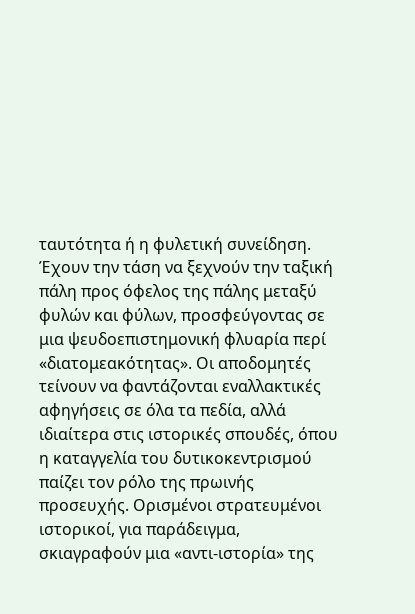ταυτότητα ή η φυλετική συνείδηση. Έχουν την τάση να ξεχνούν την ταξική πάλη προς όφελος της πάλης μεταξύ φυλών και φύλων, προσφεύγοντας σε  μια ψευδοεπιστημονική φλυαρία περί «διατομεακότητας». Οι αποδομητές τείνουν να φαντάζονται εναλλακτικές αφηγήσεις σε όλα τα πεδία, αλλά ιδιαίτερα στις ιστορικές σπουδές, όπου η καταγγελία του δυτικοκεντρισμού παίζει τον ρόλο της πρωινής προσευχής. Ορισμένοι στρατευμένοι ιστορικοί, για παράδειγμα, σκιαγραφούν μια «αντι-ιστορία» της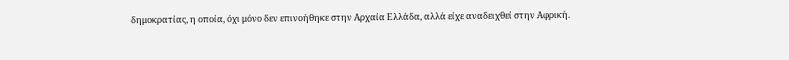δημοκρατίας, η οποία, όχι μόνο δεν επινοήθηκε στην Αρχαία Ελλάδα, αλλά είχε αναδειχθεί στην Αφρική.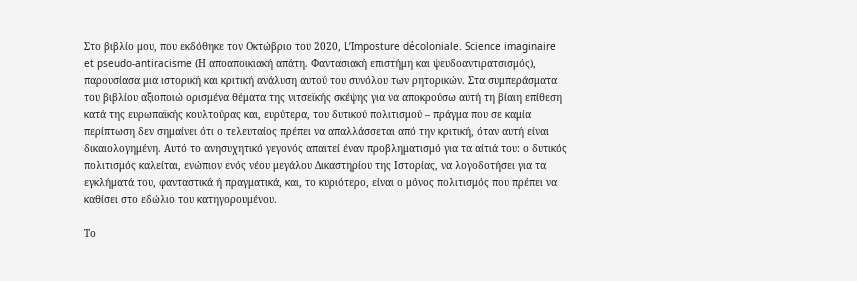Στο βιβλίο μου, που εκδόθηκε τον Οκτώβριο του 2020, L’Imposture décoloniale. Science imaginaire et pseudo-antiracisme (Η αποαποικιακή απάτη. Φαντασιακή επιστήμη και ψευδοαντιρατσισμός), παρουσίασα μια ιστορική και κριτική ανάλυση αυτού του συνόλου των ρητορικών. Στα συμπεράσματα του βιβλίου αξιοποιώ ορισμένα θέματα της νιτσεϊκής σκέψης για να αποκρούσω αυτή τη βίαιη επίθεση κατά της ευρωπαϊκής κουλτούρας και, ευρύτερα, του δυτικού πολιτισμού – πράγμα που σε καμία περίπτωση δεν σημαίνει ότι ο τελευταίος πρέπει να απαλλάσσεται από την κριτική, όταν αυτή είναι δικαιολογημένη. Αυτό το ανησυχητικό γεγονός απαιτεί έναν προβληματισμό για τα αίτιά του: ο δυτικός πολιτισμός καλείται, ενώπιον ενός νέου μεγάλου Δικαστηρίου της Ιστορίας, να λογοδοτήσει για τα εγκλήματά του, φανταστικά ή πραγματικά, και, το κυριότερο, είναι ο μόνος πολιτισμός που πρέπει να καθίσει στο εδώλιο του κατηγορουμένου.

Το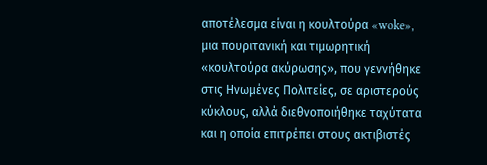αποτέλεσμα είναι η κουλτούρα «woke», μια πουριτανική και τιμωρητική «κουλτούρα ακύρωσης», που γεννήθηκε στις Ηνωμένες Πολιτείες, σε αριστερούς κύκλους, αλλά διεθνοποιήθηκε ταχύτατα και η οποία επιτρέπει στους ακτιβιστές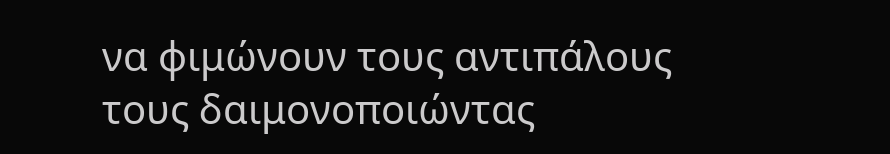να φιμώνουν τους αντιπάλους τους δαιμονοποιώντας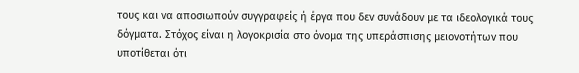τους και να αποσιωπούν συγγραφείς ή έργα που δεν συνάδουν με τα ιδεολογικά τους δόγματα. Στόχος είναι η λογοκρισία στο όνομα της υπεράσπισης μειονοτήτων που υποτίθεται ότι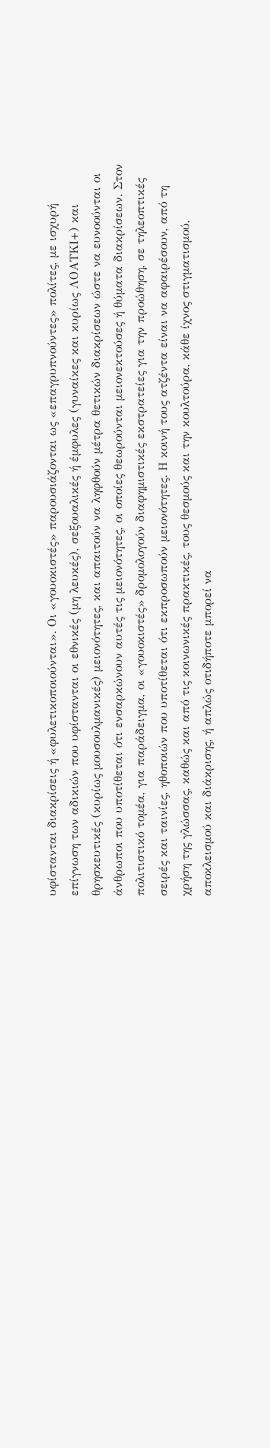υφίστανται διακρίσεις ή «φυλετικοποιούνται». Οι «γουοκιστές» παρουσιάζονται ως «επαγρυπνούντες» πολίτες, με ισχυρή επίγνωση των αδικιών που υφίστανται οι εθνικές (μη λευκές), σεξουαλικές ή έμφυλες (γυναίκες και κυρίως ΛΟΑΤΚΙ+) και θρησκευτικές (κυρίως μουσουλμανικές) μειονότητες, και απαιτούν να ληφθούν μέτρα θετικών διακρίσεων ώστε να ευνοούνται οι άνθρωποι που υποτίθεται ότι ενσαρκώνουν αυτές τις μειονότητες, οι οποίες θεωρούνται μειονεκτούσες ή θύματα διακρίσεων. Στον πολιτιστικό τομέα, για παράδειγμα, οι «γουοκιστές» δρομολογούν διαφημιστικές εκστρατείες για την προώθηση, σε τηλεοπτικές σειρές και ταινίες, ηθοποιών που υποτίθεται ότι εκπροσωπούν μειονότητες. Η κοινή τους ατζέντα είναι να αφαιρέσουν, από τη χρήση της γλώσσας, καθώς και από τις κοινωνικές πρακτικές, τους θεσμούς και την κουλτούρα, κάθε ίχνος στιγματισμού, αποκλεισμού και διάκρισης, ή απλώς οτιδήποτε μπορεί να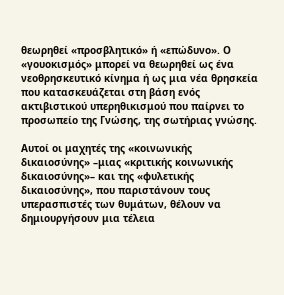θεωρηθεί «προσβλητικό» ή «επώδυνο». Ο «γουοκισμός» μπορεί να θεωρηθεί ως ένα νεοθρησκευτικό κίνημα ή ως μια νέα θρησκεία που κατασκευάζεται στη βάση ενός ακτιβιστικού υπερηθικισμού που παίρνει το προσωπείο της Γνώσης, της σωτήριας γνώσης.

Αυτοί οι μαχητές της «κοινωνικής δικαιοσύνης» –μιας «κριτικής κοινωνικής δικαιοσύνης»– και της «φυλετικής δικαιοσύνης», που παριστάνουν τους υπερασπιστές των θυμάτων, θέλουν να δημιουργήσουν μια τέλεια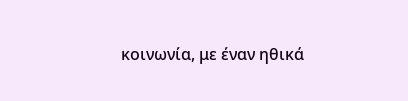κοινωνία, με έναν ηθικά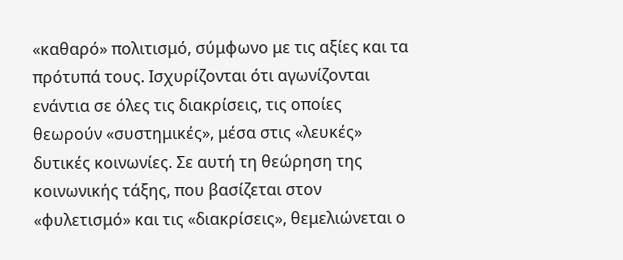«καθαρό» πολιτισμό, σύμφωνο με τις αξίες και τα πρότυπά τους. Ισχυρίζονται ότι αγωνίζονται ενάντια σε όλες τις διακρίσεις, τις οποίες θεωρούν «συστημικές», μέσα στις «λευκές» δυτικές κοινωνίες. Σε αυτή τη θεώρηση της κοινωνικής τάξης, που βασίζεται στον «φυλετισμό» και τις «διακρίσεις», θεμελιώνεται ο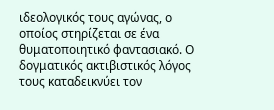ιδεολογικός τους αγώνας, ο οποίος στηρίζεται σε ένα θυματοποιητικό φαντασιακό. Ο δογματικός ακτιβιστικός λόγος τους καταδεικνύει τον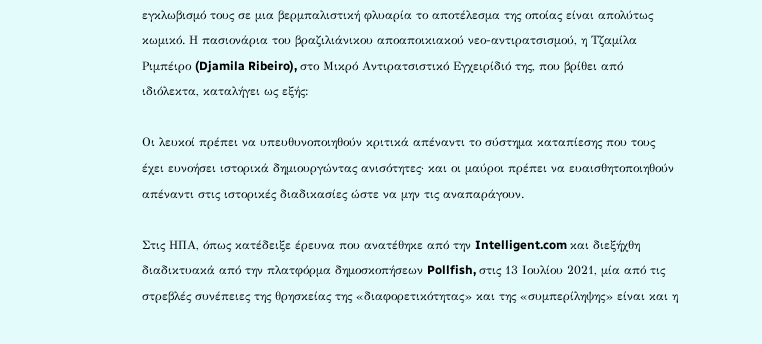εγκλωβισμό τους σε μια βερμπαλιστική φλυαρία το αποτέλεσμα της οποίας είναι απολύτως κωμικό. Η πασιονάρια του βραζιλιάνικου αποαποικιακού νεο-αντιρατσισμού, η Τζαμίλα Ριμπέιρο (Djamila Ribeiro), στο Μικρό Αντιρατσιστικό Εγχειρίδιό της, που βρίθει από ιδιόλεκτα, καταλήγει ως εξής:

Οι λευκοί πρέπει να υπευθυνοποιηθούν κριτικά απέναντι το σύστημα καταπίεσης που τους έχει ευνοήσει ιστορικά δημιουργώντας ανισότητες· και οι μαύροι πρέπει να ευαισθητοποιηθούν απέναντι στις ιστορικές διαδικασίες ώστε να μην τις αναπαράγουν.

Στις ΗΠΑ, όπως κατέδειξε έρευνα που ανατέθηκε από την Intelligent.com και διεξήχθη διαδικτυακά από την πλατφόρμα δημοσκοπήσεων Pollfish, στις 13 Ιουλίου 2021, μία από τις στρεβλές συνέπειες της θρησκείας της «διαφορετικότητας» και της «συμπερίληψης» είναι και η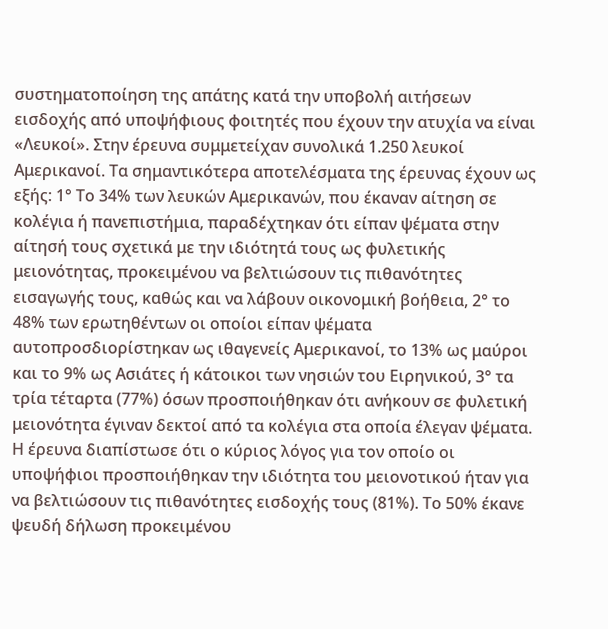συστηματοποίηση της απάτης κατά την υποβολή αιτήσεων εισδοχής από υποψήφιους φοιτητές που έχουν την ατυχία να είναι «Λευκοί». Στην έρευνα συμμετείχαν συνολικά 1.250 λευκοί Αμερικανοί. Τα σημαντικότερα αποτελέσματα της έρευνας έχουν ως εξής: 1° Το 34% των λευκών Αμερικανών, που έκαναν αίτηση σε κολέγια ή πανεπιστήμια, παραδέχτηκαν ότι είπαν ψέματα στην αίτησή τους σχετικά με την ιδιότητά τους ως φυλετικής μειονότητας, προκειμένου να βελτιώσουν τις πιθανότητες εισαγωγής τους, καθώς και να λάβουν οικονομική βοήθεια, 2° το 48% των ερωτηθέντων οι οποίοι είπαν ψέματα αυτοπροσδιορίστηκαν ως ιθαγενείς Αμερικανοί, το 13% ως μαύροι και το 9% ως Ασιάτες ή κάτοικοι των νησιών του Ειρηνικού, 3° τα τρία τέταρτα (77%) όσων προσποιήθηκαν ότι ανήκουν σε φυλετική μειονότητα έγιναν δεκτοί από τα κολέγια στα οποία έλεγαν ψέματα. Η έρευνα διαπίστωσε ότι ο κύριος λόγος για τον οποίο οι υποψήφιοι προσποιήθηκαν την ιδιότητα του μειονοτικού ήταν για να βελτιώσουν τις πιθανότητες εισδοχής τους (81%). Το 50% έκανε ψευδή δήλωση προκειμένου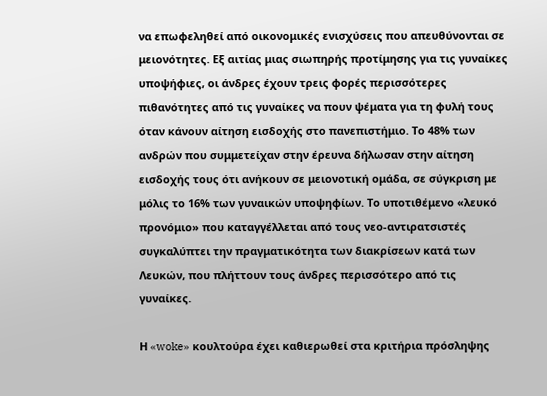να επωφεληθεί από οικονομικές ενισχύσεις που απευθύνονται σε μειονότητες. Εξ αιτίας μιας σιωπηρής προτίμησης για τις γυναίκες υποψήφιες, οι άνδρες έχουν τρεις φορές περισσότερες πιθανότητες από τις γυναίκες να πουν ψέματα για τη φυλή τους όταν κάνουν αίτηση εισδοχής στο πανεπιστήμιο. Το 48% των ανδρών που συμμετείχαν στην έρευνα δήλωσαν στην αίτηση εισδοχής τους ότι ανήκουν σε μειονοτική ομάδα, σε σύγκριση με μόλις το 16% των γυναικών υποψηφίων. Το υποτιθέμενο «λευκό προνόμιο» που καταγγέλλεται από τους νεο-αντιρατσιστές συγκαλύπτει την πραγματικότητα των διακρίσεων κατά των Λευκών, που πλήττουν τους άνδρες περισσότερο από τις γυναίκες.

Η «woke» κουλτούρα έχει καθιερωθεί στα κριτήρια πρόσληψης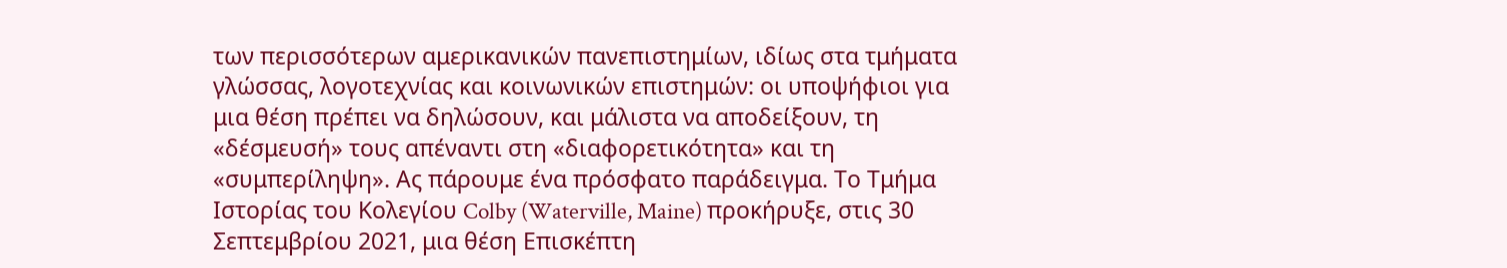των περισσότερων αμερικανικών πανεπιστημίων, ιδίως στα τμήματα γλώσσας, λογοτεχνίας και κοινωνικών επιστημών: οι υποψήφιοι για μια θέση πρέπει να δηλώσουν, και μάλιστα να αποδείξουν, τη «δέσμευσή» τους απέναντι στη «διαφορετικότητα» και τη «συμπερίληψη». Ας πάρουμε ένα πρόσφατο παράδειγμα. Το Τμήμα Ιστορίας του Κολεγίου Colby (Waterville, Maine) προκήρυξε, στις 30 Σεπτεμβρίου 2021, μια θέση Επισκέπτη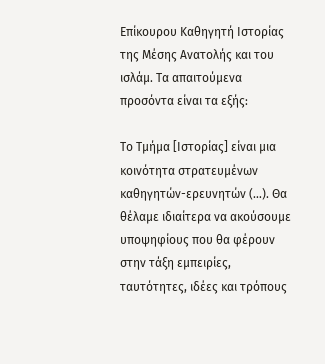Επίκουρου Καθηγητή Ιστορίας της Μέσης Ανατολής και του ισλάμ. Τα απαιτούμενα προσόντα είναι τα εξής:

Το Τμήμα [Ιστορίας] είναι μια κοινότητα στρατευμένων καθηγητών-ερευνητών (…). Θα θέλαμε ιδιαίτερα να ακούσουμε υποψηφίους που θα φέρουν στην τάξη εμπειρίες, ταυτότητες, ιδέες και τρόπους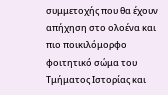συμμετοχής που θα έχουν απήχηση στο ολοένα και πιο ποικιλόμορφο φοιτητικό σώμα του Τμήματος Ιστορίας και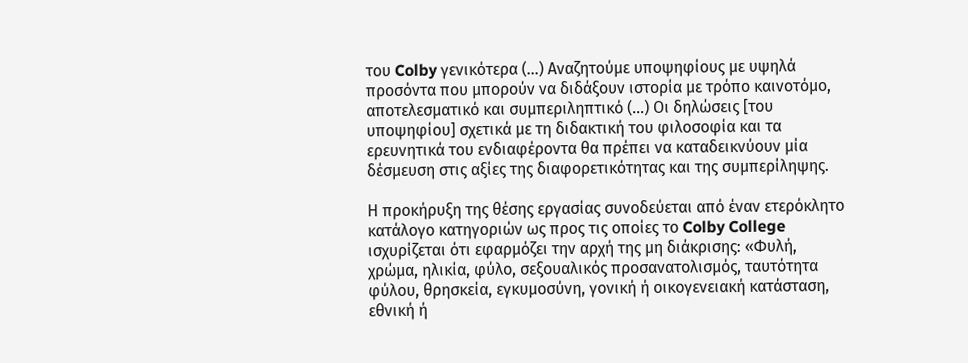του Colby γενικότερα (…) Αναζητούμε υποψηφίους με υψηλά προσόντα που μπορούν να διδάξουν ιστορία με τρόπο καινοτόμο, αποτελεσματικό και συμπεριληπτικό (…) Οι δηλώσεις [του υποψηφίου] σχετικά με τη διδακτική του φιλοσοφία και τα ερευνητικά του ενδιαφέροντα θα πρέπει να καταδεικνύουν μία δέσμευση στις αξίες της διαφορετικότητας και της συμπερίληψης.

Η προκήρυξη της θέσης εργασίας συνοδεύεται από έναν ετερόκλητο κατάλογο κατηγοριών ως προς τις οποίες το Colby College ισχυρίζεται ότι εφαρμόζει την αρχή της μη διάκρισης: «Φυλή, χρώμα, ηλικία, φύλο, σεξουαλικός προσανατολισμός, ταυτότητα φύλου, θρησκεία, εγκυμοσύνη, γονική ή οικογενειακή κατάσταση, εθνική ή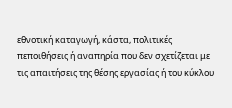εθνοτική καταγωγή, κάστα, πολιτικές πεποιθήσεις ή αναπηρία που δεν σχετίζεται με τις απαιτήσεις της θέσης εργασίας ή του κύκλου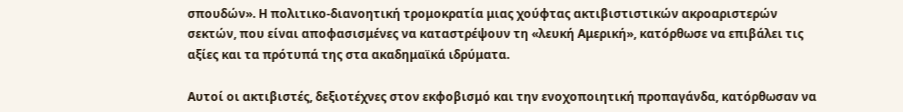σπουδών». Η πολιτικο-διανοητική τρομοκρατία μιας χούφτας ακτιβιστιστικών ακροαριστερών σεκτών, που είναι αποφασισμένες να καταστρέψουν τη «λευκή Αμερική», κατόρθωσε να επιβάλει τις αξίες και τα πρότυπά της στα ακαδημαϊκά ιδρύματα.

Αυτοί οι ακτιβιστές, δεξιοτέχνες στον εκφοβισμό και την ενοχοποιητική προπαγάνδα, κατόρθωσαν να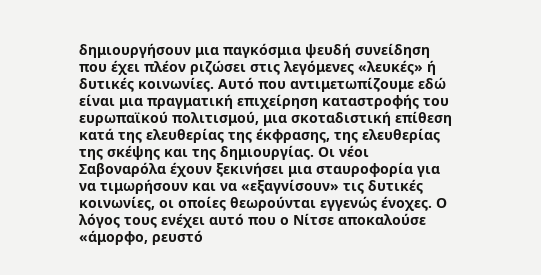δημιουργήσουν μια παγκόσμια ψευδή συνείδηση που έχει πλέον ριζώσει στις λεγόμενες «λευκές» ή δυτικές κοινωνίες. Αυτό που αντιμετωπίζουμε εδώ είναι μια πραγματική επιχείρηση καταστροφής του ευρωπαϊκού πολιτισμού, μια σκοταδιστική επίθεση κατά της ελευθερίας της έκφρασης, της ελευθερίας της σκέψης και της δημιουργίας. Οι νέοι Σαβοναρόλα έχουν ξεκινήσει μια σταυροφορία για να τιμωρήσουν και να «εξαγνίσουν» τις δυτικές κοινωνίες, οι οποίες θεωρούνται εγγενώς ένοχες. Ο λόγος τους ενέχει αυτό που ο Νίτσε αποκαλούσε «άμορφο, ρευστό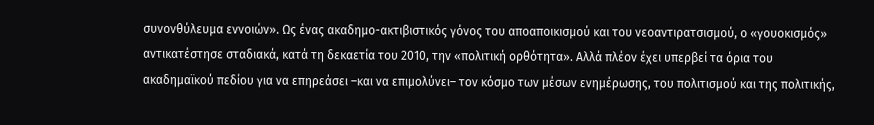συνονθύλευμα εννοιών». Ως ένας ακαδημο-ακτιβιστικός γόνος του αποαποικισμού και του νεοαντιρατσισμού, ο «γουοκισμός» αντικατέστησε σταδιακά, κατά τη δεκαετία του 2010, την «πολιτική ορθότητα». Αλλά πλέον έχει υπερβεί τα όρια του ακαδημαϊκού πεδίου για να επηρεάσει –και να επιμολύνει– τον κόσμο των μέσων ενημέρωσης, του πολιτισμού και της πολιτικής,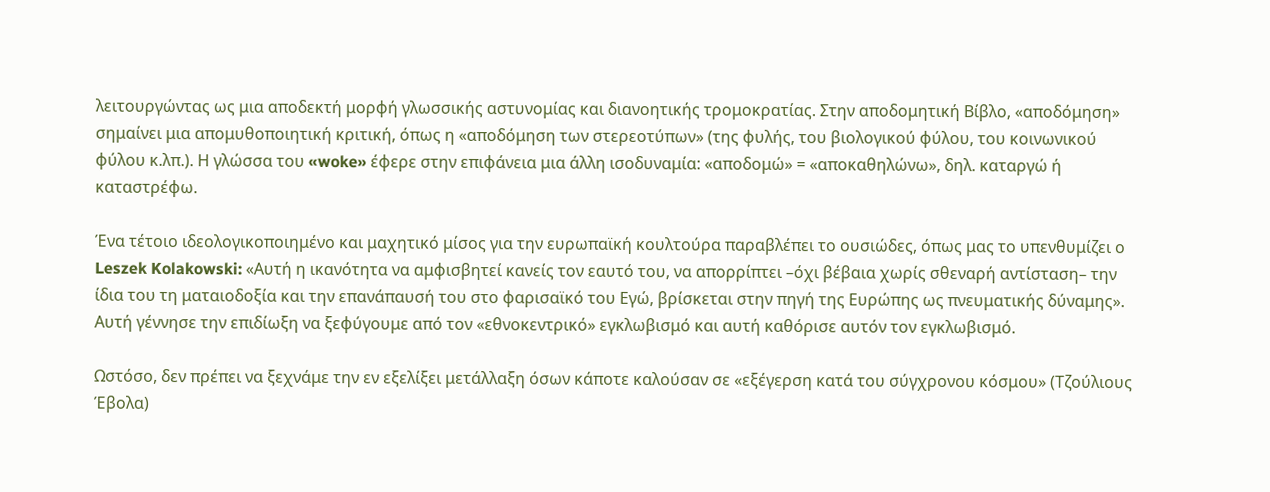λειτουργώντας ως μια αποδεκτή μορφή γλωσσικής αστυνομίας και διανοητικής τρομοκρατίας. Στην αποδομητική Βίβλο, «αποδόμηση» σημαίνει μια απομυθοποιητική κριτική, όπως η «αποδόμηση των στερεοτύπων» (της φυλής, του βιολογικού φύλου, του κοινωνικού φύλου κ.λπ.). Η γλώσσα του «woke» έφερε στην επιφάνεια μια άλλη ισοδυναμία: «αποδομώ» = «αποκαθηλώνω», δηλ. καταργώ ή καταστρέφω.

Ένα τέτοιο ιδεολογικοποιημένο και μαχητικό μίσος για την ευρωπαϊκή κουλτούρα παραβλέπει το ουσιώδες, όπως μας το υπενθυμίζει ο Leszek Kolakowski: «Αυτή η ικανότητα να αμφισβητεί κανείς τον εαυτό του, να απορρίπτει –όχι βέβαια χωρίς σθεναρή αντίσταση– την ίδια του τη ματαιοδοξία και την επανάπαυσή του στο φαρισαϊκό του Εγώ, βρίσκεται στην πηγή της Ευρώπης ως πνευματικής δύναμης». Αυτή γέννησε την επιδίωξη να ξεφύγουμε από τον «εθνοκεντρικό» εγκλωβισμό και αυτή καθόρισε αυτόν τον εγκλωβισμό.

Ωστόσο, δεν πρέπει να ξεχνάμε την εν εξελίξει μετάλλαξη όσων κάποτε καλούσαν σε «εξέγερση κατά του σύγχρονου κόσμου» (Τζούλιους Έβολα)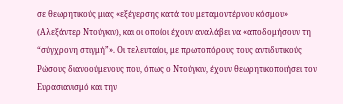σε θεωρητικούς μιας «εξέγερσης κατά του μεταμοντέρνου κόσμου» (Αλεξάντερ Ντούγκιν), και οι οποίοι έχουν αναλάβει να «αποδομήσουν τη “σύγχρονη στιγμήˮ». Οι τελευταίοι, με πρωτοπόρους τους αντιδυτικούς Ρώσους διανοούμενους που, όπως ο Ντούγκιν, έχουν θεωρητικοποιήσει τον Ευρασιανισμό και την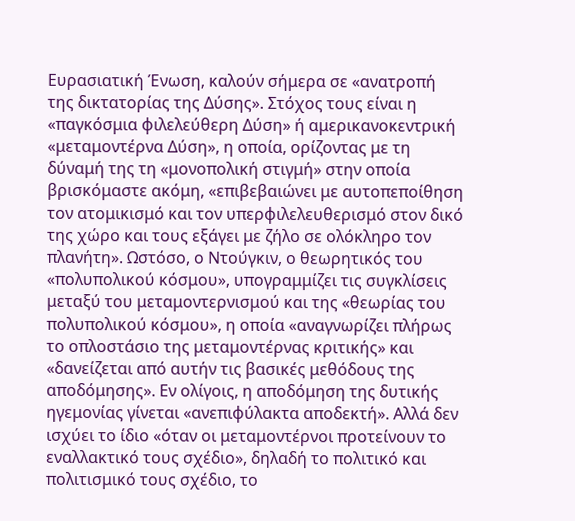Ευρασιατική Ένωση, καλούν σήμερα σε «ανατροπή της δικτατορίας της Δύσης». Στόχος τους είναι η «παγκόσμια φιλελεύθερη Δύση» ή αμερικανοκεντρική «μεταμοντέρνα Δύση», η οποία, ορίζοντας με τη δύναμή της τη «μονοπολική στιγμή» στην οποία βρισκόμαστε ακόμη, «επιβεβαιώνει με αυτοπεποίθηση τον ατομικισμό και τον υπερφιλελευθερισμό στον δικό της χώρο και τους εξάγει με ζήλο σε ολόκληρο τον πλανήτη». Ωστόσο, ο Ντούγκιν, ο θεωρητικός του «πολυπολικού κόσμου», υπογραμμίζει τις συγκλίσεις μεταξύ του μεταμοντερνισμού και της «θεωρίας του πολυπολικού κόσμου», η οποία «αναγνωρίζει πλήρως το οπλοστάσιο της μεταμοντέρνας κριτικής» και «δανείζεται από αυτήν τις βασικές μεθόδους της αποδόμησης». Εν ολίγοις, η αποδόμηση της δυτικής ηγεμονίας γίνεται «ανεπιφύλακτα αποδεκτή». Αλλά δεν ισχύει το ίδιο «όταν οι μεταμοντέρνοι προτείνουν το εναλλακτικό τους σχέδιο», δηλαδή το πολιτικό και πολιτισμικό τους σχέδιο, το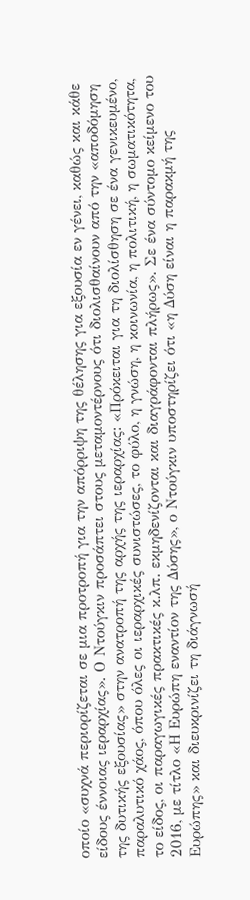οποίο «συχνά περιορίζεται σε μια προτροπή για την απόρριψη της θέλησης για εξουσία εν γένει, καθώς και κάθε είδους έννοιας ιεραρχίας». Ο Ντούγκιν προσάπτει στους μεταμοντέρνους ότι διολισθαίνουν από την «αποδόμηση της δυτικής εξουσίας» στην ανατροπή της αρχής της ιεραρχίας: «Πρόκειται για τη διολίσθηση σε ένα γενικευμένο, παραλυτικό χάος, όπου όλες οι ιεραρχικές συνιστώσες, το φύλο, η γνώση, η κοινωνία, η πολιτική, η σωματικότητα, το είδος, οι παραγωγικές πρακτικές κ.λπ. εκμηδενίζονται και διαγράφονται πλήρως». Σε ένα σύντομο κείμενο του 2016, με τίτλο «Η Ευρώπη εναντίον της Δύσης», ο Ντούγκιν υποστηρίζει ότι «η Δύση είναι η παρακμή της Ευρώπης» και διευκρινίζει τη διάγνωσή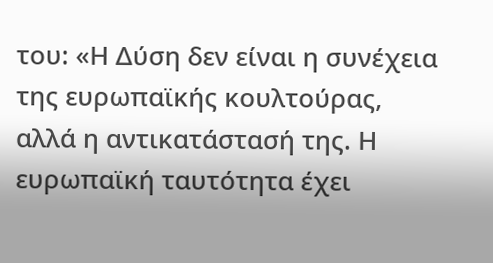του: «Η Δύση δεν είναι η συνέχεια της ευρωπαϊκής κουλτούρας, αλλά η αντικατάστασή της. Η ευρωπαϊκή ταυτότητα έχει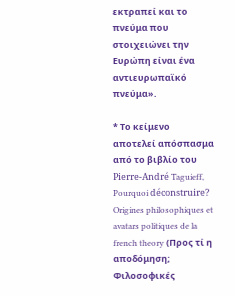εκτραπεί και το πνεύμα που στοιχειώνει την Ευρώπη είναι ένα αντιευρωπαϊκό πνεύμα».

* Το κείμενο αποτελεί απόσπασμα από το βιβλίο του Pierre-André Taguieff, Pourquoi déconstruire? Origines philosophiques et avatars politiques de la french theory (Προς τί η αποδόμηση; Φιλοσοφικές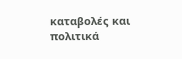καταβολές και πολιτικά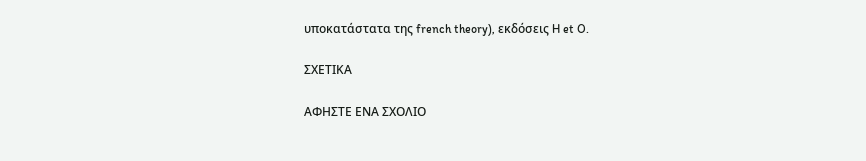υποκατάστατα της french theory), εκδόσεις H et O.

ΣΧΕΤΙΚΑ

ΑΦΗΣΤΕ ΕΝΑ ΣΧΟΛΙΟ